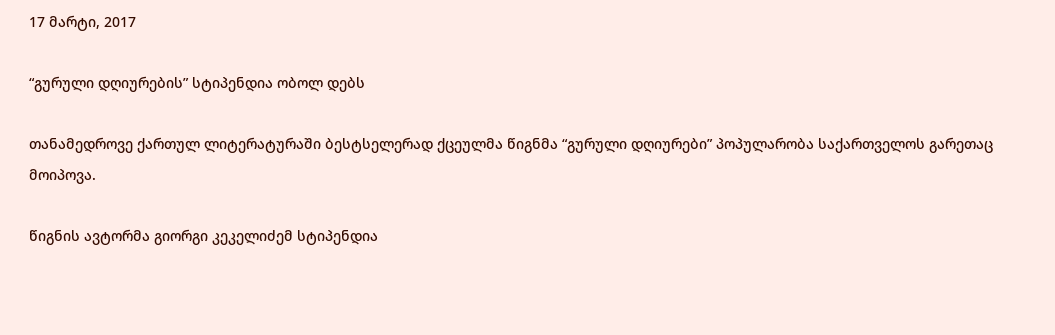17 მარტი, 2017

“გურული დღიურების” სტიპენდია ობოლ დებს

თანამედროვე ქართულ ლიტერატურაში ბესტსელერად ქცეულმა წიგნმა “გურული დღიურები” პოპულარობა საქართველოს გარეთაც მოიპოვა.

წიგნის ავტორმა გიორგი კეკელიძემ სტიპენდია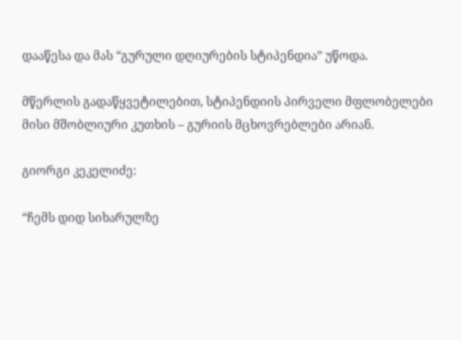დააწესა და მას “გურული დღიურების სტიპენდია” უწოდა.

მწერლის გადაწყვეტილებით, სტიპენდიის პირველი მფლობელები მისი მშობლიური კუთხის – გურიის მცხოვრებლები არიან.

გიორგი კეკელიძე:

“ჩემს დიდ სიხარულზე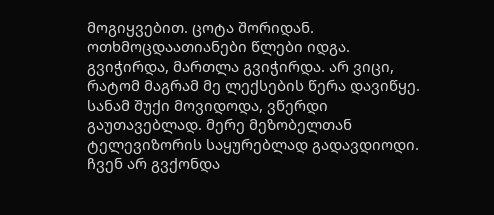მოგიყვებით. ცოტა შორიდან. ოთხმოცდაათიანები წლები იდგა. გვიჭირდა, მართლა გვიჭირდა. არ ვიცი, რატომ მაგრამ მე ლექსების წერა დავიწყე. სანამ შუქი მოვიდოდა, ვწერდი გაუთავებლად. მერე მეზობელთან ტელევიზორის საყურებლად გადავდიოდი. ჩვენ არ გვქონდა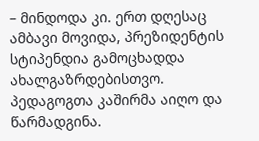– მინდოდა კი. ერთ დღესაც ამბავი მოვიდა, პრეზიდენტის სტიპენდია გამოცხადდა ახალგაზრდებისთვო. პედაგოგთა კაშირმა აიღო და წარმადგინა.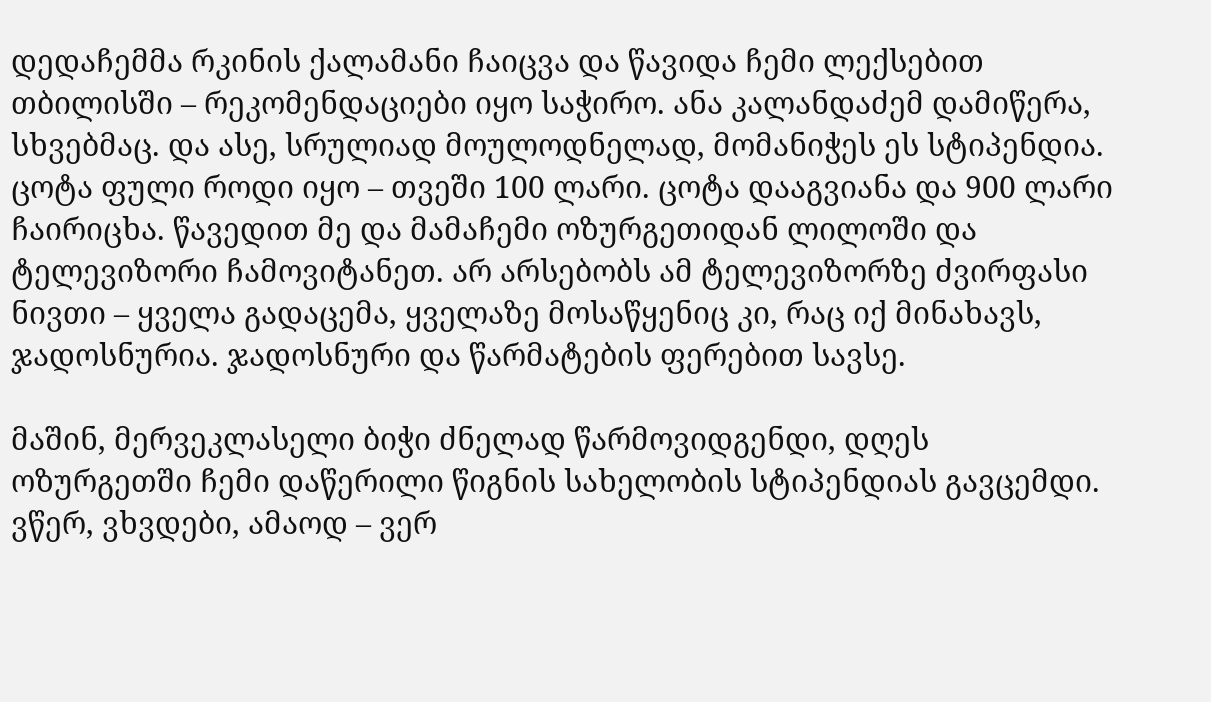დედაჩემმა რკინის ქალამანი ჩაიცვა და წავიდა ჩემი ლექსებით თბილისში – რეკომენდაციები იყო საჭირო. ანა კალანდაძემ დამიწერა, სხვებმაც. და ასე, სრულიად მოულოდნელად, მომანიჭეს ეს სტიპენდია. ცოტა ფული როდი იყო – თვეში 100 ლარი. ცოტა დააგვიანა და 900 ლარი ჩაირიცხა. წავედით მე და მამაჩემი ოზურგეთიდან ლილოში და ტელევიზორი ჩამოვიტანეთ. არ არსებობს ამ ტელევიზორზე ძვირფასი ნივთი – ყველა გადაცემა, ყველაზე მოსაწყენიც კი, რაც იქ მინახავს, ჯადოსნურია. ჯადოსნური და წარმატების ფერებით სავსე.

მაშინ, მერვეკლასელი ბიჭი ძნელად წარმოვიდგენდი, დღეს ოზურგეთში ჩემი დაწერილი წიგნის სახელობის სტიპენდიას გავცემდი. ვწერ, ვხვდები, ამაოდ – ვერ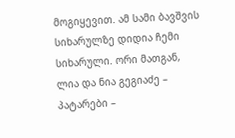მოგიყევით. ამ სამი ბავშვის სიხარულზე დიდია ჩემი სიხარული. ორი მათგან, ლია და ნია გეგიაძე – პატარები –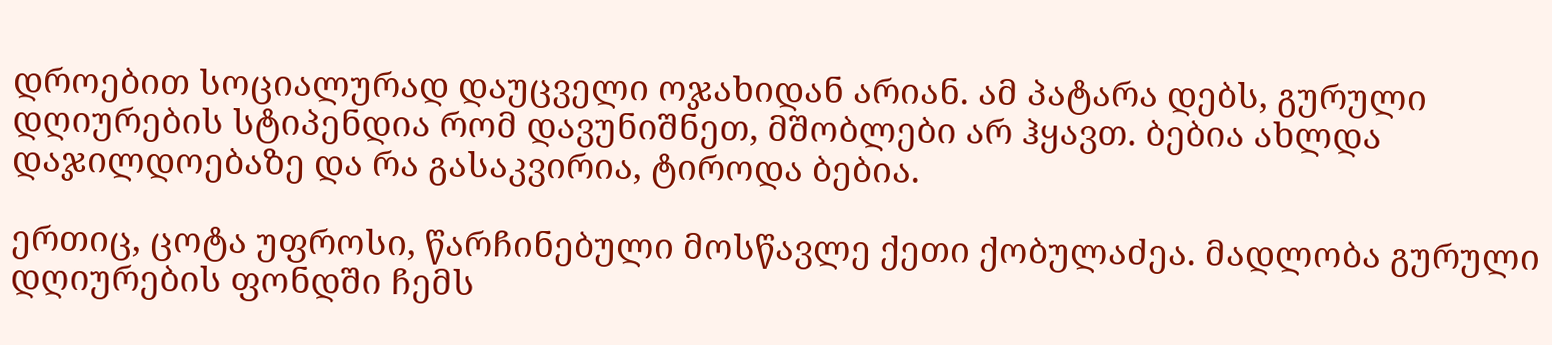დროებით სოციალურად დაუცველი ოჯახიდან არიან. ამ პატარა დებს, გურული დღიურების სტიპენდია რომ დავუნიშნეთ, მშობლები არ ჰყავთ. ბებია ახლდა დაჯილდოებაზე და რა გასაკვირია, ტიროდა ბებია.

ერთიც, ცოტა უფროსი, წარჩინებული მოსწავლე ქეთი ქობულაძეა. მადლობა გურული დღიურების ფონდში ჩემს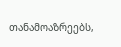თანამოაზრეებს,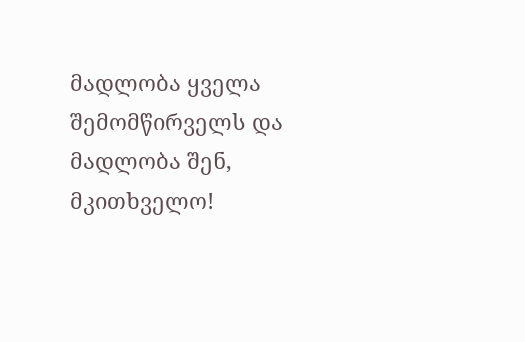მადლობა ყველა შემომწირველს და მადლობა შენ, მკითხველო!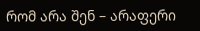რომ არა შენ – არაფერი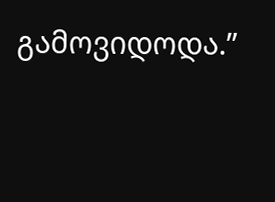გამოვიდოდა.”